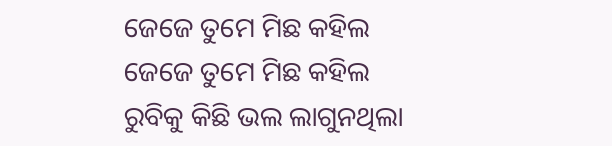ଜେଜେ ତୁମେ ମିଛ କହିଲ
ଜେଜେ ତୁମେ ମିଛ କହିଲ
ରୁବିକୁ କିଛି ଭଲ ଲାଗୁନଥିଲା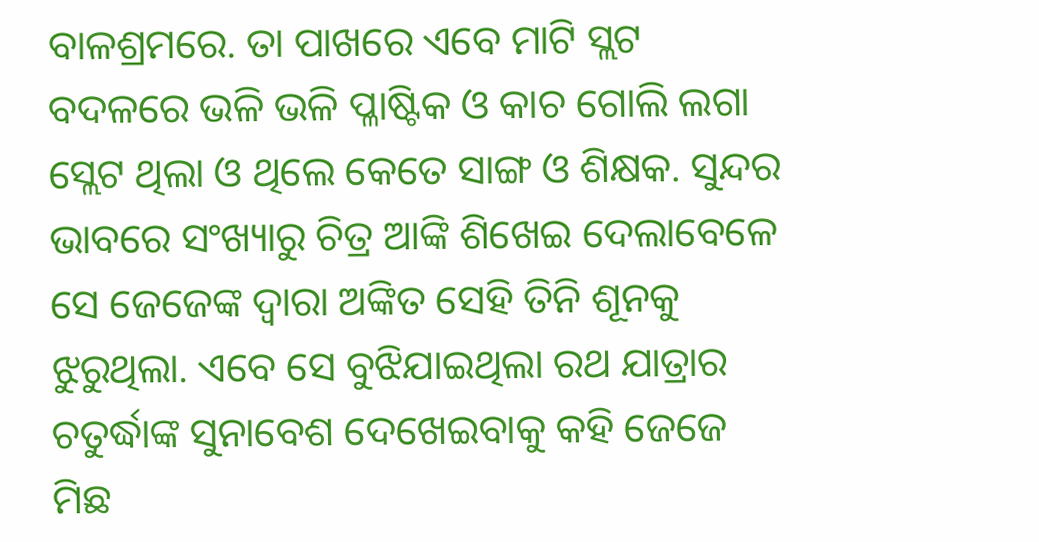ବାଳଶ୍ରମରେ. ତା ପାଖରେ ଏବେ ମାଟି ସ୍ଲଟ ବଦଳରେ ଭଳି ଭଳି ପ୍ଳାଷ୍ଟିକ ଓ କାଚ ଗୋଲି ଲଗା ସ୍ଲେଟ ଥିଲା ଓ ଥିଲେ କେତେ ସାଙ୍ଗ ଓ ଶିକ୍ଷକ. ସୁନ୍ଦର ଭାବରେ ସଂଖ୍ୟାରୁ ଚିତ୍ର ଆଙ୍କି ଶିଖେଇ ଦେଲାବେଳେ ସେ ଜେଜେଙ୍କ ଦ୍ୱାରା ଅଙ୍କିତ ସେହି ତିନି ଶୂନକୁ ଝୁରୁଥିଲା. ଏବେ ସେ ବୁଝିଯାଇଥିଲା ରଥ ଯାତ୍ରାର ଚତୁର୍ଦ୍ଧାଙ୍କ ସୁନାବେଶ ଦେଖେଇବାକୁ କହି ଜେଜେ ମିଛ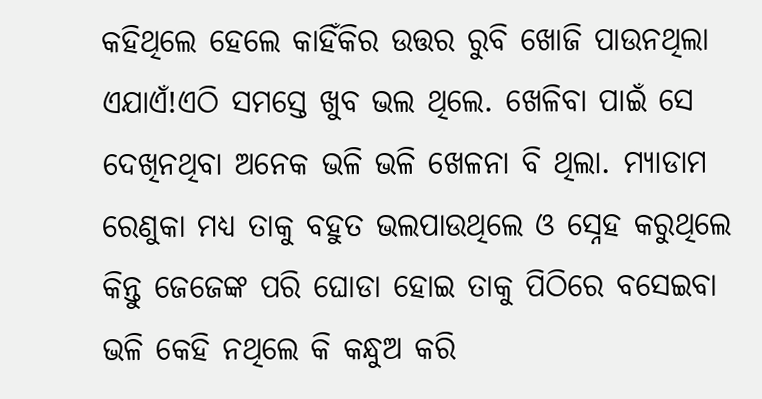କହିଥିଲେ ହେଲେ କାହିଁକିର ଉତ୍ତର ରୁବି ଖୋଜି ପାଉନଥିଲା ଏଯାଏଁ!ଏଠି ସମସ୍ତେ ଖୁବ ଭଲ ଥିଲେ. ଖେଳିବା ପାଇଁ ସେ ଦେଖିନଥିବା ଅନେକ ଭଳି ଭଳି ଖେଳନା ବି ଥିଲା. ମ୍ୟାଡାମ ରେଣୁକା ମଧ୍ୟ ତାକୁ ବହୁତ ଭଲପାଉଥିଲେ ଓ ସ୍ନେହ କରୁଥିଲେ କିନ୍ତୁ ଜେଜେଙ୍କ ପରି ଘୋଡା ହୋଇ ତାକୁ ପିଠିରେ ବସେଇବା ଭଳି କେହି ନଥିଲେ କି କନ୍ଧୁଅ କରି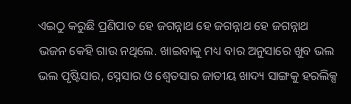ଏଇଠୁ କରୁଛି ପ୍ରଣିପାତ ହେ ଜଗନ୍ନାଥ ହେ ଜଗନ୍ନାଥ ହେ ଜଗନ୍ନାଥ ଭଜନ କେହି ଗାଉ ନଥିଲେ. ଖାଇବାକୁ ମଧ୍ୟ ବାର ଅନୁସାରେ ଖୁବ ଭଲ ଭଲ ପୃଷ୍ଟିସାର, ସ୍ନେସାର ଓ ଶ୍ୱେତସାର ଜାତୀୟ ଖାଦ୍ୟ ସାଙ୍ଗକୁ ହରଲିକ୍ସ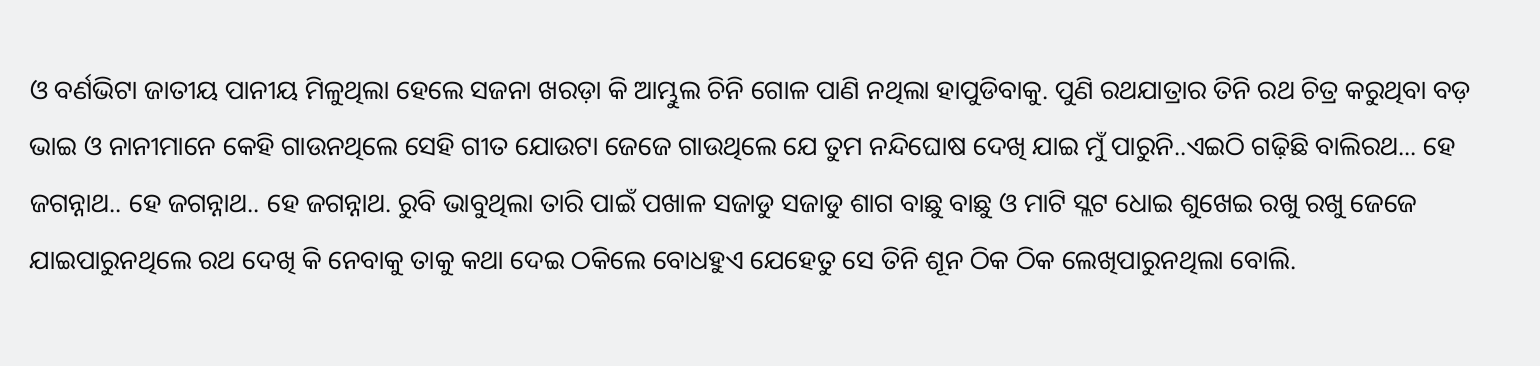ଓ ବର୍ଣଭିଟା ଜାତୀୟ ପାନୀୟ ମିଳୁଥିଲା ହେଲେ ସଜନା ଖରଡ଼ା କି ଆମ୍ଭୁଲ ଚିନି ଗୋଳ ପାଣି ନଥିଲା ହାପୁଡିବାକୁ. ପୁଣି ରଥଯାତ୍ରାର ତିନି ରଥ ଚିତ୍ର କରୁଥିବା ବଡ଼ ଭାଇ ଓ ନାନୀମାନେ କେହି ଗାଉନଥିଲେ ସେହି ଗୀତ ଯୋଉଟା ଜେଜେ ଗାଉଥିଲେ ଯେ ତୁମ ନନ୍ଦିଘୋଷ ଦେଖି ଯାଇ ମୁଁ ପାରୁନି..ଏଇଠି ଗଢ଼ିଛି ବାଲିରଥ... ହେ ଜଗନ୍ନାଥ.. ହେ ଜଗନ୍ନାଥ.. ହେ ଜଗନ୍ନାଥ. ରୁବି ଭାବୁଥିଲା ତାରି ପାଇଁ ପଖାଳ ସଜାଡୁ ସଜାଡୁ ଶାଗ ବାଛୁ ବାଛୁ ଓ ମାଟି ସ୍ଲଟ ଧୋଇ ଶୁଖେଇ ରଖୁ ରଖୁ ଜେଜେ ଯାଇପାରୁନଥିଲେ ରଥ ଦେଖି କି ନେବାକୁ ତାକୁ କଥା ଦେଇ ଠକିଲେ ବୋଧହୁଏ ଯେହେତୁ ସେ ତିନି ଶୂନ ଠିକ ଠିକ ଲେଖିପାରୁନଥିଲା ବୋଲି.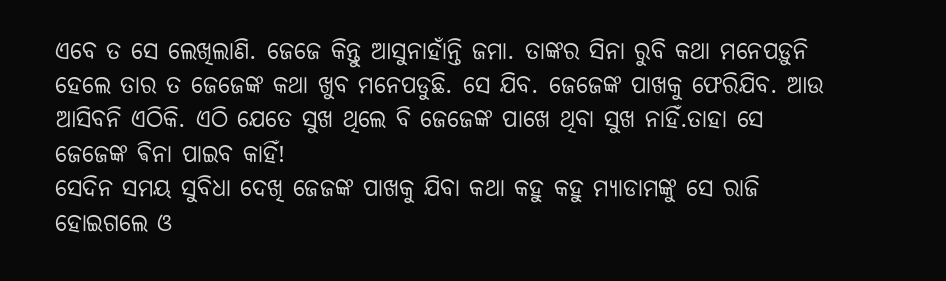ଏବେ ତ ସେ ଲେଖିଲାଣି. ଜେଜେ କିନ୍ତୁ ଆସୁନାହାଁନ୍ତି ଜମା. ତାଙ୍କର ସିନା ରୁବି କଥା ମନେପଡ଼ୁନି ହେଲେ ତାର ତ ଜେଜେଙ୍କ କଥା ଖୁବ ମନେପଡୁଛି. ସେ ଯିବ. ଜେଜେଙ୍କ ପାଖକୁ ଫେରିଯିବ. ଆଉ ଆସିବନି ଏଠିକି. ଏଠି ଯେତେ ସୁଖ ଥିଲେ ବି ଜେଜେଙ୍କ ପାଖେ ଥିବା ସୁଖ ନାହିଁ.ତାହା ସେ ଜେଜେଙ୍କ ଵିନା ପାଇବ କାହିଁ!
ସେଦିନ ସମୟ ସୁବିଧା ଦେଖି ଜେଜଙ୍କ ପାଖକୁ ଯିବା କଥା କହୁ କହୁ ମ୍ୟାଡାମଙ୍କୁ ସେ ରାଜି ହୋଇଗଲେ ଓ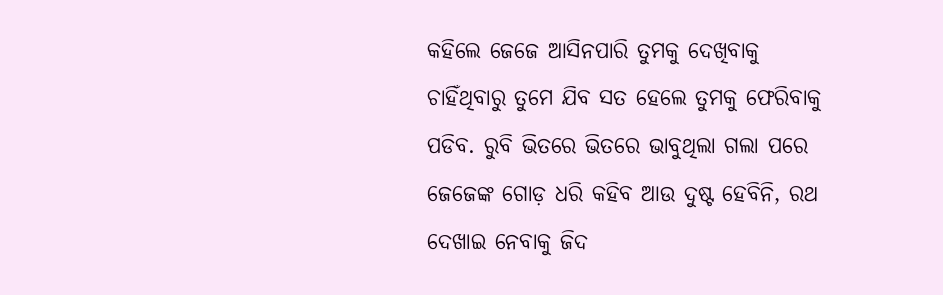କହିଲେ ଜେଜେ ଆସିନପାରି ତୁମକୁ ଦେଖିବାକୁ ଚାହିଁଥିବାରୁ ତୁମେ ଯିବ ସତ ହେଲେ ତୁମକୁ ଫେରିବାକୁ ପଡିବ. ରୁବି ଭିତରେ ଭିତରେ ଭାବୁଥିଲା ଗଲା ପରେ ଜେଜେଙ୍କ ଗୋଡ଼ ଧରି କହିବ ଆଉ ଦୁଷ୍ଟ ହେବିନି, ରଥ ଦେଖାଇ ନେବାକୁ ଜିଦ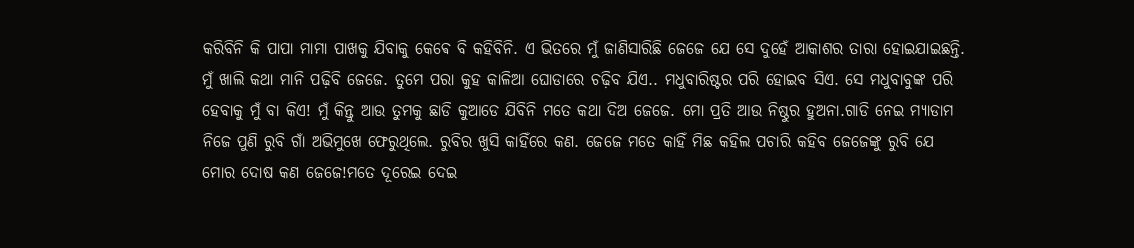କରିବିନି କି ପାପା ମାମା ପାଖକୁ ଯିବାକୁ କେଵେ ବି କହିବିନି. ଏ ଭିତରେ ମୁଁ ଜାଣିସାରିଛି ଜେଜେ ଯେ ସେ ଦୁହେଁ ଆକାଶର ତାରା ହୋଇଯାଇଛନ୍ତି. ମୁଁ ଖାଲି କଥା ମାନି ପଢ଼ିବି ଜେଜେ. ତୁମେ ପରା କୁହ କାଳିଆ ଘୋଡାରେ ଚଢ଼ିବ ଯିଏ.. ମଧୁବାରିଷ୍ଟର ପରି ହୋଇବ ସିଏ. ସେ ମଧୁବାବୁଙ୍କ ପରି ହେବାକୁ ମୁଁ ବା କିଏ! ମୁଁ କିନ୍ତୁ ଆଉ ତୁମକୁ ଛାଡି କୁଆଡେ ଯିବିନି ମତେ କଥା ଦିଅ ଜେଜେ. ମୋ ପ୍ରତି ଆଉ ନିଷ୍ଠୁର ହୁଅନା.ଗାଡି ନେଇ ମ୍ୟାଡାମ ନିଜେ ପୁଣି ରୁବି ଗାଁ ଅଭିମୁଖେ ଫେରୁଥିଲେ. ରୁବିର ଖୁସି କାହିଁରେ କଣ. ଜେଜେ ମତେ କାହିଁ ମିଛ କହିଲ ପଚାରି କହିବ ଜେଜେଙ୍କୁ ରୁବି ଯେ ମୋର ଦୋଷ କଣ ଜେଜେ!ମତେ ଦୂରେଇ ଦେଇ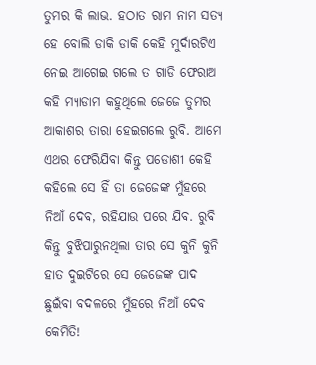ତୁମର କି ଲାଭ. ହଠାତ ରାମ ନାମ ସତ୍ୟ ହେ ବୋଲି ଡାକି ଡାକି କେହି ମୁର୍ଦାରଟିଏ ନେଇ ଆଗେଇ ଗଲେ ତ ଗାଡି ଫେରାଅ କହି ମ୍ୟାଡାମ କହୁଥିଲେ ଜେଜେ ତୁମର ଆକାଶର ତାରା ହେଇଗଲେ ରୁବି. ଆମେ ଏଥର ଫେରିଯିବା କିନ୍ତୁ ପଡୋଶୀ କେହି କହିଲେ ସେ ହିଁ ତା ଜେଜେଙ୍କ ମୁଁହରେ ନିଆଁ ଦେବ, ରହିଯାଉ ପରେ ଯିବ. ରୁବି କିନ୍ତୁ ବୁଝିପାରୁନଥିଲା ତାର ସେ କୁନି କୁନି ହାତ ଦୁଇଟିରେ ସେ ଜେଜେଙ୍କ ପାଦ ଛୁଇଁବା ବଦଳରେ ମୁଁହରେ ନିଆଁ ଦେବ କେମିତି!